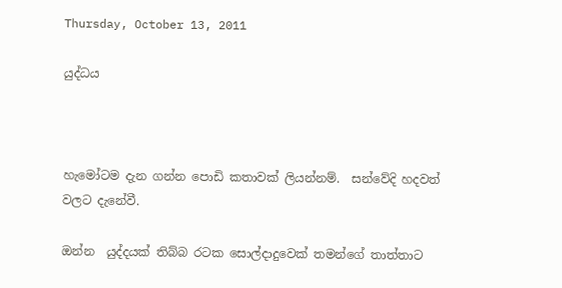Thursday, October 13, 2011

යුද්ධය



හැමෝටම දැන ගන්න පොඩි කතාවක් ලියන්නම්.  සන්වේදි හදවත් වලට දැනේවී.

ඔන්න  යුද්දයක් තිබ්බ රටක සොල්දාදුවෙක් තමන්ගේ තාත්තාට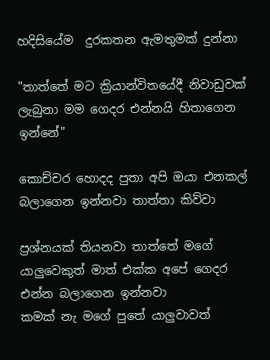හදිසියේම  දුරකතන ඇමතුමක් දුන්නා

"තාත්තේ මට ක්‍රියාන්විතයේදී නිවාඩුවක් ලැබුනා මම ගෙදර එන්නයි හිතාගෙන ඉන්නේ"

කොච්චර හොදද පුතා අපි ඔයා එනකල් බලාගෙන ඉන්නවා තාත්තා කිව්වා

ප්‍රශ්නයක් තියනවා තාත්තේ මගේ යාලුවෙකුත් මාත් එක්ක අපේ ගෙදර එන්න බලාගෙන ඉන්නවා
කමක් නැ මගේ පුතේ යාලුවාවත්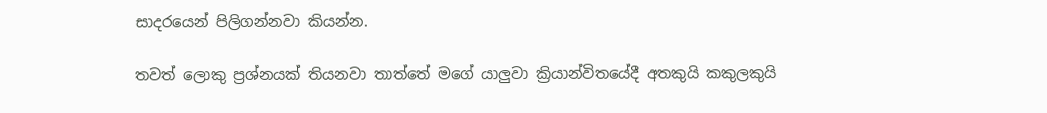සාදරයෙන් පිලිගන්නවා කියන්න.

තවත් ලොකු ප්‍රශ්නයක් තියනවා තාත්තේ මගේ යාලුවා ක්‍රියාන්විතයේදී අතකුයි කකුලකුයි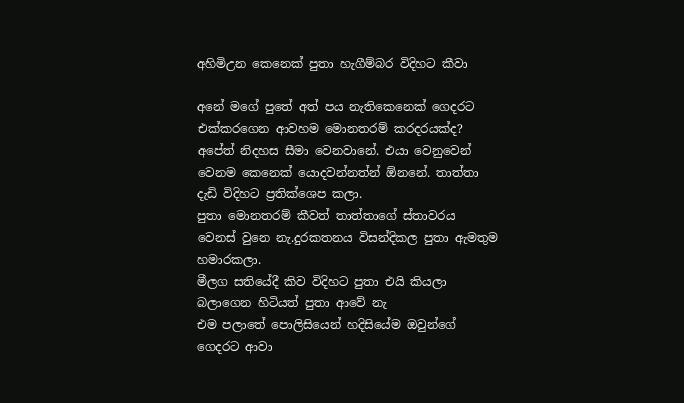අහිමිඋන කෙනෙක් පුතා හැගීම්බර විදිහට කීවා

අනේ මගේ පුතේ අත් පය නැතිකෙනෙක් ගෙදරට එක්කරගෙන ආවහම මොනතරම් කරදරයක්ද? අපේත් නිදහස සීමා වෙනවානේ. එයා වෙනුවෙන් වෙනම කෙනෙක් යොදවන්නත්න් ඕනනේ. තාත්තා දැඩි විදිහට ප්‍රතික්ශෙප කලා.
පුතා මොනතරම් කීවත් තාත්තාගේ ස්තාවරය වෙනස් වුනෙ නැ.දුරකතනය විසන්දිකල පුතා ඇමතුම හමාරකලා.
මීලග සතියේදී කිව විදිහට පුතා එයි කියලා බලාගෙන හිටියත් පුතා ආවේ නැ
එම පලාතේ පොලිසියෙන් හදිසියේම ඔවුන්ගේ ගෙදරට ආවා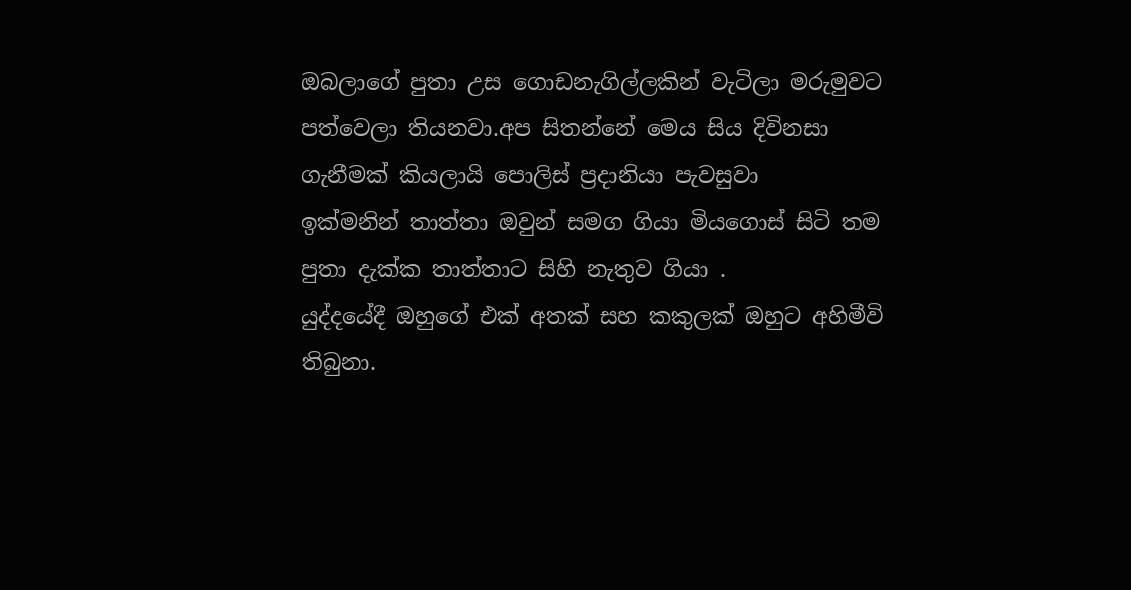ඔබලාගේ පුතා උස ගොඩනැගිල්ලකින් වැටිලා මරුමුවට පත්වෙලා තියනවා.අප සිතන්නේ මෙය සිය දිවිනසා ගැනීමක් කියලායි පොලිස් ප්‍රදානියා පැවසුවා
ඉක්මනින් තාත්තා ඔවුන් සමග ගියා මියගොස් සිටි තම පුතා දැක්ක තාත්තාට සිහි නැතුව ගියා .
යුද්දයේදී ඔහුගේ එක් අතක් සහ කකුලක් ඔහුට අහිමීවි තිබුනා.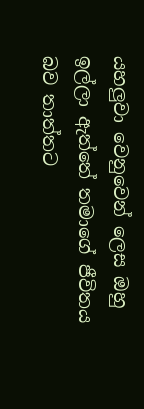යහලුවා වෙනුවෙන් ලෙස ඔහු ඉල්ලා ඇත්තේ තමාගේ ජීවිතය බව තාත්තට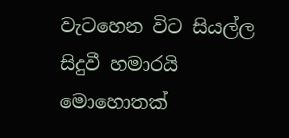වැටහෙන විට සියල්ල සිදුවී හමාරයි
මොහොතක්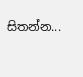සිතන්න...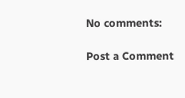No comments:

Post a Comment